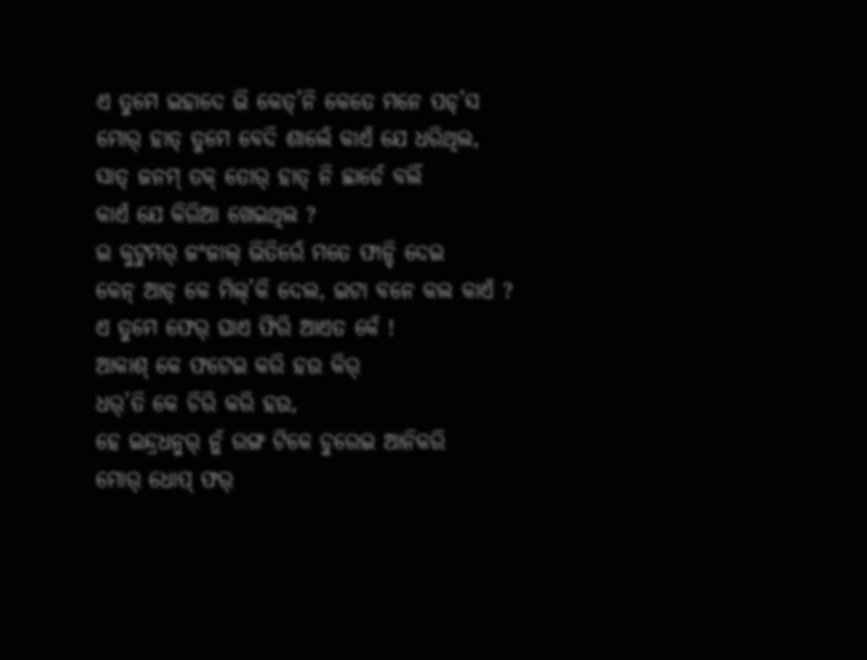ଏ ତୁମେ ଇହାଦେ ଭି କେତ୍’ନି କେତେ ମନେ ପଡ୍’ସ
ମୋର୍ ହାତ୍ ତୁମେ ବେଦି ଶାଲେଁ କାଏଁ ଯେ ଧରିଥିଲ,
ସାତ୍ ଜନମ୍ ତକ୍ ତୋର୍ ହାତ୍ ନି ଛାଡେଁ ବଲିଁ
କାଏଁ ଯେ କିରିଆ ଖେଇଥିଲ ?
ଇ କୁଟୁମର୍ ଜଂଜାଲ୍ ଭିତିରେଁ ମତେ ଫାନ୍ଦି ଦେଇ
କେନ୍ ଆଡ୍ କେ ମିଲ୍’କି ଦେଲ, ଇଟା ବନେ କଲ କାଏଁ ?
ଏ ତୁମେ ଫେର୍ ଘାଏ ଫିରି ଆଏତ କେଁ !
ଆକାଶ୍ କେ ଫଟେଇ କରି ହଉ କିର୍
ଧର୍’ତି କେ ଚିରି କରି ହଉ,
ହେ ଇନ୍ଦ୍ରଧନୁର୍ ନୁଁ ରଙ୍ଗ ଟିକେ ଚୁରେଇ ଆନିକରି
ମୋର୍ ଧୋପ୍ ଫର୍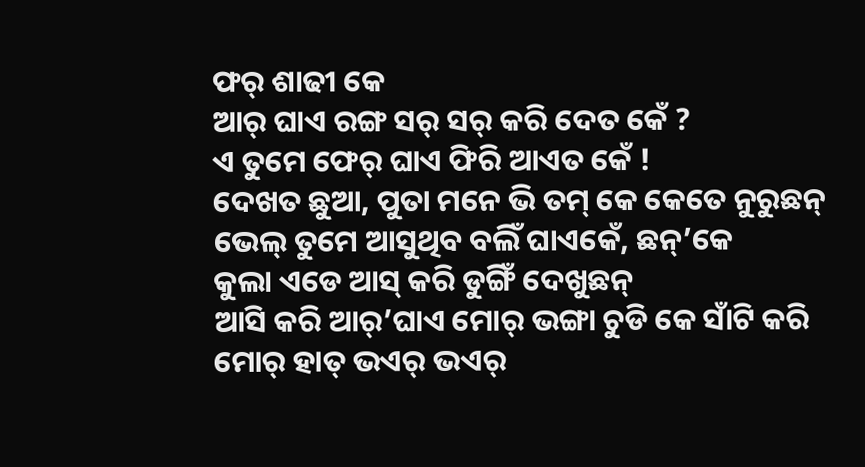ଫର୍ ଶାଢୀ କେ
ଆର୍ ଘାଏ ରଙ୍ଗ ସର୍ ସର୍ କରି ଦେତ କେଁ ?
ଏ ତୁମେ ଫେର୍ ଘାଏ ଫିରି ଆଏତ କେଁ !
ଦେଖତ ଛୁଆ, ପୁତା ମନେ ଭି ତମ୍ କେ କେତେ ନୁରୁଛନ୍
ଭେଲ୍ ତୁମେ ଆସୁଥିବ ବଲିଁ ଘାଏକେଁ, ଛନ୍’କେ
କୁଲା ଏଡେ ଆସ୍ କରି ଡୁଙ୍ଗିଁ ଦେଖୁଛନ୍
ଆସି କରି ଆର୍’ଘାଏ ମୋର୍ ଭଙ୍ଗା ଚୁଡି କେ ସାଁଟି କରି
ମୋର୍ ହାତ୍ ଭଏର୍ ଭଏର୍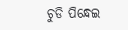ଚୁଡି ପିନ୍ଧେଇ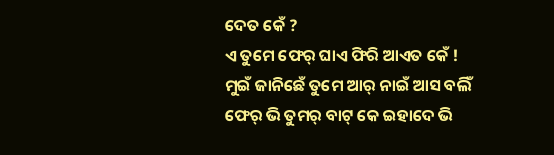ଦେତ କେଁ ?
ଏ ତୁମେ ଫେର୍ ଘାଏ ଫିରି ଆଏତ କେଁ !
ମୁଇଁ ଜାନିଛେଁ ତୁମେ ଆର୍ ନାଇଁ ଆସ ବଲିଁ
ଫେର୍ ଭି ତୁମର୍ ବାଟ୍ କେ ଇହାଦେ ଭି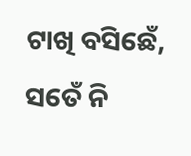ଟାଖି ବସିଛେଁ,
ସତେଁ ନି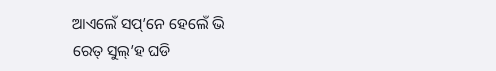ଆଏଲେଁ ସପ୍’ନେ ହେଲେଁ ଭି
ରେତ୍ ସୁଲ୍’ହ ଘଡି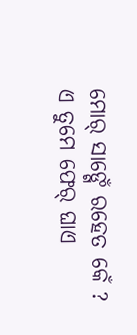ମୋର୍ ସାଙ୍ଗେଁ ରହେତ କେଁ ?
ଏ ତୁମେ ଫେର୍ ଘାଏ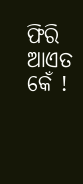ଫିରି ଆଏତ କେଁ !